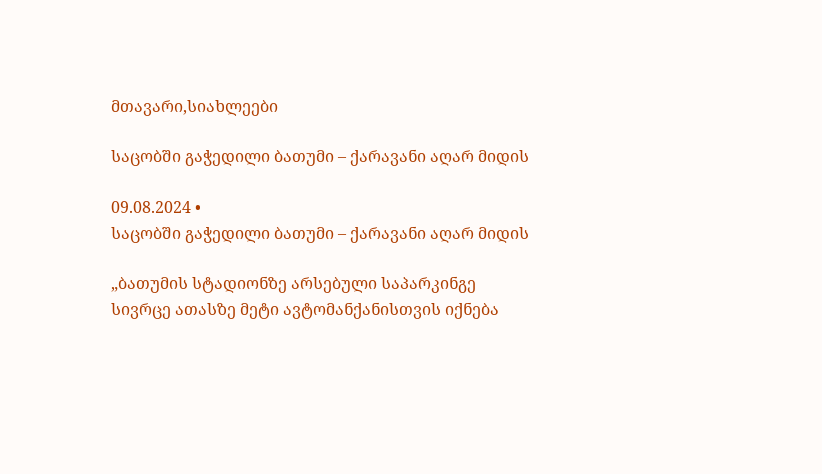მთავარი,სიახლეები

საცობში გაჭედილი ბათუმი – ქარავანი აღარ მიდის

09.08.2024 •
საცობში გაჭედილი ბათუმი – ქარავანი აღარ მიდის

„ბათუმის სტადიონზე არსებული საპარკინგე სივრცე ათასზე მეტი ავტომანქანისთვის იქნება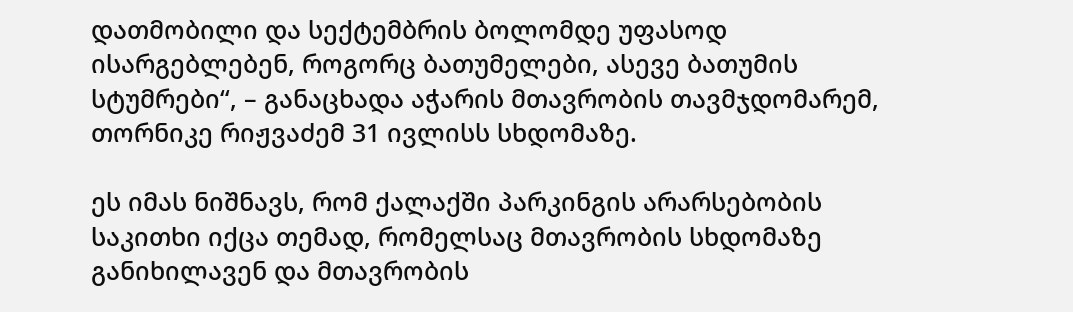დათმობილი და სექტემბრის ბოლომდე უფასოდ ისარგებლებენ, როგორც ბათუმელები, ასევე ბათუმის სტუმრები“, – განაცხადა აჭარის მთავრობის თავმჯდომარემ, თორნიკე რიჟვაძემ 31 ივლისს სხდომაზე.

ეს იმას ნიშნავს, რომ ქალაქში პარკინგის არარსებობის საკითხი იქცა თემად, რომელსაც მთავრობის სხდომაზე განიხილავენ და მთავრობის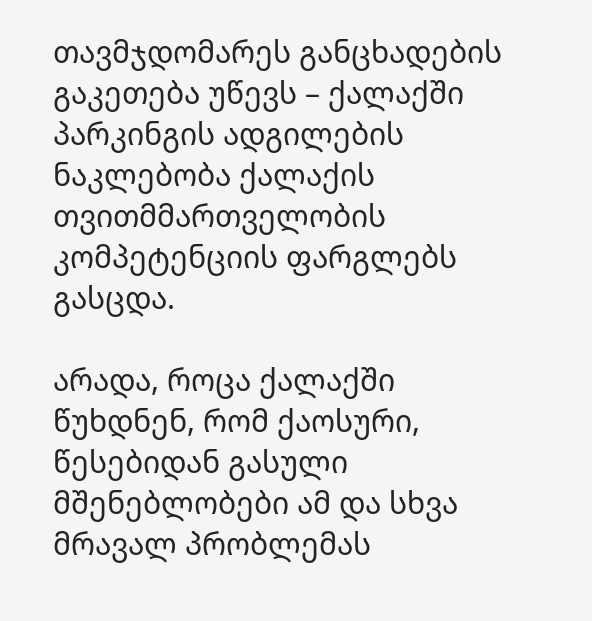თავმჯდომარეს განცხადების გაკეთება უწევს – ქალაქში პარკინგის ადგილების ნაკლებობა ქალაქის თვითმმართველობის კომპეტენციის ფარგლებს გასცდა.

არადა, როცა ქალაქში წუხდნენ, რომ ქაოსური, წესებიდან გასული მშენებლობები ამ და სხვა მრავალ პრობლემას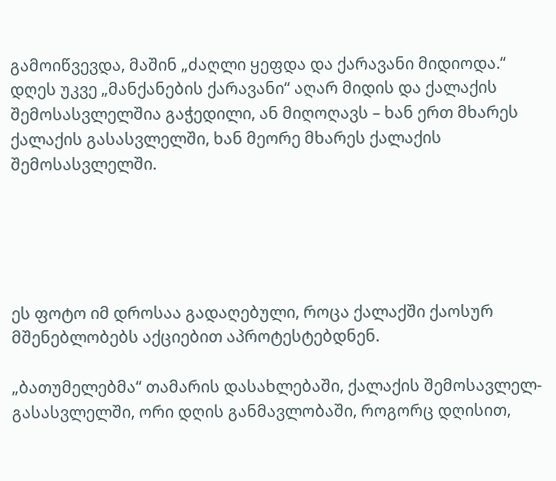გამოიწვევდა, მაშინ „ძაღლი ყეფდა და ქარავანი მიდიოდა.“ დღეს უკვე „მანქანების ქარავანი“ აღარ მიდის და ქალაქის შემოსასვლელშია გაჭედილი, ან მიღოღავს – ხან ერთ მხარეს ქალაქის გასასვლელში, ხან მეორე მხარეს ქალაქის შემოსასვლელში.





ეს ფოტო იმ დროსაა გადაღებული, როცა ქალაქში ქაოსურ მშენებლობებს აქციებით აპროტესტებდნენ.

„ბათუმელებმა“ თამარის დასახლებაში, ქალაქის შემოსავლელ-გასასვლელში, ორი დღის განმავლობაში, როგორც დღისით,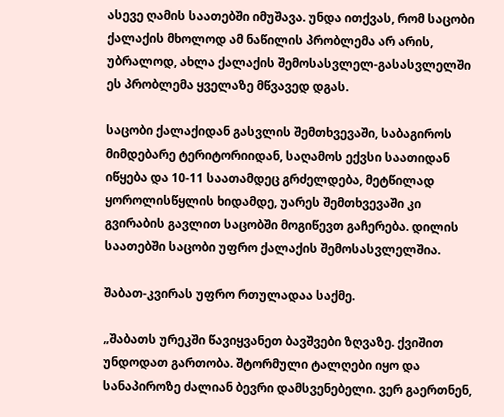ასევე ღამის საათებში იმუშავა. უნდა ითქვას, რომ საცობი ქალაქის მხოლოდ ამ ნაწილის პრობლემა არ არის, უბრალოდ, ახლა ქალაქის შემოსასვლელ-გასასვლელში ეს პრობლემა ყველაზე მწვავედ დგას.

საცობი ქალაქიდან გასვლის შემთხვევაში, საბაგიროს მიმდებარე ტერიტორიიდან, საღამოს ექვსი საათიდან იწყება და 10-11 საათამდეც გრძელდება, მეტწილად ყოროლისწყლის ხიდამდე, უარეს შემთხვევაში კი გვირაბის გავლით საცობში მოგიწევთ გაჩერება. დილის საათებში საცობი უფრო ქალაქის შემოსასვლელშია.

შაბათ-კვირას უფრო რთულადაა საქმე.

„შაბათს ურეკში წავიყვანეთ ბავშვები ზღვაზე. ქვიშით უნდოდათ გართობა. შტორმული ტალღები იყო და სანაპიროზე ძალიან ბევრი დამსვენებელი. ვერ გაერთნენ,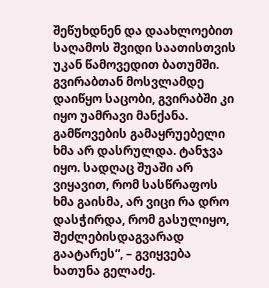შეწუხდნენ და დაახლოებით საღამოს შვიდი საათისთვის უკან წამოვედით ბათუმში. გვირაბთან მოსვლამდე დაიწყო საცობი, გვირაბში კი იყო უამრავი მანქანა. გამწოვების გამაყრუებელი ხმა არ დასრულდა. ტანჯვა იყო. სადღაც შუაში არ ვიყავით, რომ სასწრაფოს ხმა გაისმა, არ ვიცი რა დრო დასჭირდა, რომ გასულიყო, შეძლებისდაგვარად გაატარეს“, – გვიყვება ხათუნა გელაძე.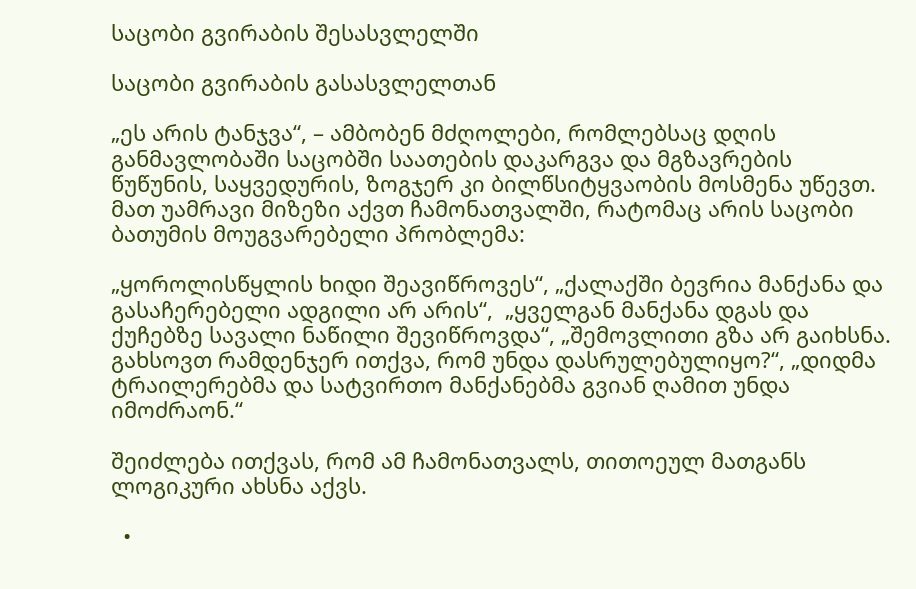საცობი გვირაბის შესასვლელში

საცობი გვირაბის გასასვლელთან

„ეს არის ტანჯვა“, – ამბობენ მძღოლები, რომლებსაც დღის განმავლობაში საცობში საათების დაკარგვა და მგზავრების წუწუნის, საყვედურის, ზოგჯერ კი ბილწსიტყვაობის მოსმენა უწევთ. მათ უამრავი მიზეზი აქვთ ჩამონათვალში, რატომაც არის საცობი ბათუმის მოუგვარებელი პრობლემა:

„ყოროლისწყლის ხიდი შეავიწროვეს“, „ქალაქში ბევრია მანქანა და გასაჩერებელი ადგილი არ არის“,  „ყველგან მანქანა დგას და ქუჩებზე სავალი ნაწილი შევიწროვდა“, „შემოვლითი გზა არ გაიხსნა. გახსოვთ რამდენჯერ ითქვა, რომ უნდა დასრულებულიყო?“, „დიდმა ტრაილერებმა და სატვირთო მანქანებმა გვიან ღამით უნდა იმოძრაონ.“

შეიძლება ითქვას, რომ ამ ჩამონათვალს, თითოეულ მათგანს ლოგიკური ახსნა აქვს.

  •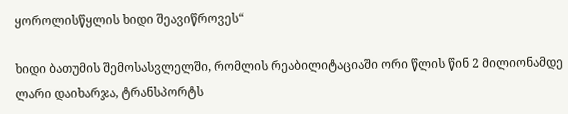ყოროლისწყლის ხიდი შეავიწროვეს“

ხიდი ბათუმის შემოსასვლელში, რომლის რეაბილიტაციაში ორი წლის წინ 2 მილიონამდე ლარი დაიხარჯა, ტრანსპორტს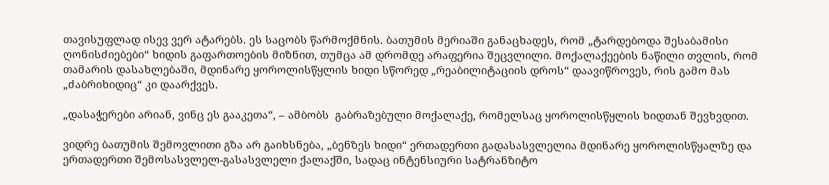თავისუფლად ისევ ვერ ატარებს. ეს საცობს წარმოქმნის. ბათუმის მერიაში განაცხადეს, რომ „ტარდებოდა შესაბამისი ღონისძიებები“ ხიდის გაფართოების მიზნით, თუმცა ამ დრომდე არაფერია შეცვლილი. მოქალაქეების ნაწილი თვლის, რომ თამარის დასახლებაში, მდინარე ყოროლისწყლის ხიდი სწორედ „რეაბილიტაციის დროს“ დაავიწროვეს, რის გამო მას „ძაბრიხიდიც“ კი დაარქვეს.

„დასაჭერები არიან, ვინც ეს გააკეთა“, – ამბობს  გაბრაზებული მოქალაქე, რომელსაც ყოროლისწყლის ხიდთან შევხვდით.

ვიდრე ბათუმის შემოვლითი გზა არ გაიხსნება, „ბენზეს ხიდი“ ერთადერთი გადასასვლელია მდინარე ყოროლისწყალზე და ერთადერთი შემოსასვლელ-გასასვლელი ქალაქში, სადაც ინტენსიური სატრანზიტო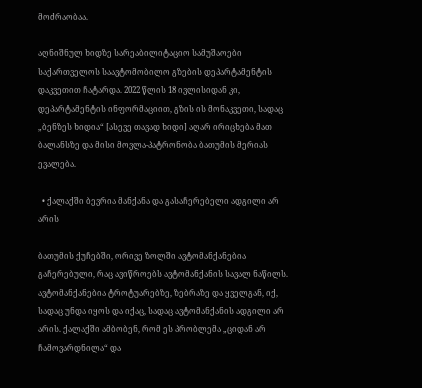მოძრაობაა.

აღნიშნულ ხიდზე სარეაბილიტაციო სამუშაოები საქართველოს საავტომობილო გზების დეპარტამენტის დაკვეთით ჩატარდა. 2022 წლის 18 ივლისიდან კი, დეპარტამენტის ინფორმაციით, გზის ის მონაკვეთი, სადაც „ბენზეს ხიდია“ [ასევე თავად ხიდი] აღარ ირიცხება მათ ბალანსზე და მისი მოვლა-პატრონობა ბათუმის მერიას ევალება.

  • ქალაქში ბევრია მანქანა და გასაჩერებელი ადგილი არ არის

ბათუმის ქუჩებში, ორივე ზოლში ავტომანქანებია გაჩერებული, რაც ავიწროებს ავტომანქანის სავალ ნაწილს. ავტომანქანებია ტროტუარებზე, ზებრაზე და ყველგან, იქ, სადაც უნდა იყოს და იქაც, სადაც ავტომანქანის ადგილი არ არის. ქალაქში ამბობენ, რომ ეს პრობლემა „ციდან არ ჩამოვარდნილა“ და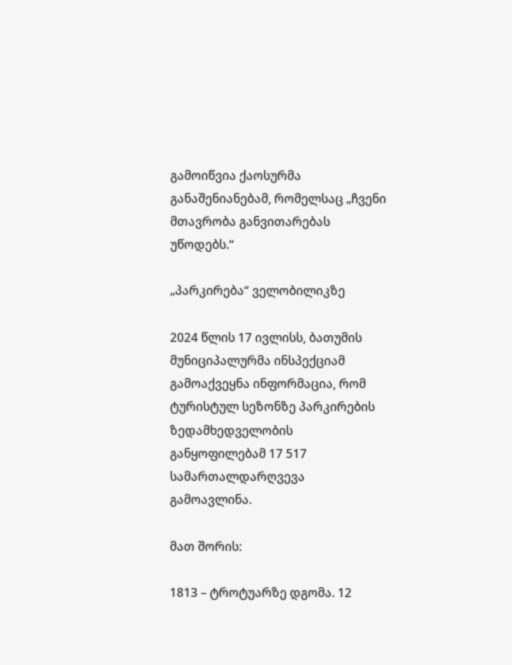გამოიწვია ქაოსურმა განაშენიანებამ, რომელსაც „ჩვენი მთავრობა განვითარებას უწოდებს.“

„პარკირება“ ველობილიკზე

2024 წლის 17 ივლისს, ბათუმის მუნიციპალურმა ინსპექციამ გამოაქვეყნა ინფორმაცია, რომ ტურისტულ სეზონზე პარკირების ზედამხედველობის განყოფილებამ 17 517 სამართალდარღვევა გამოავლინა.

მათ შორის:

1813 – ტროტუარზე დგომა. 12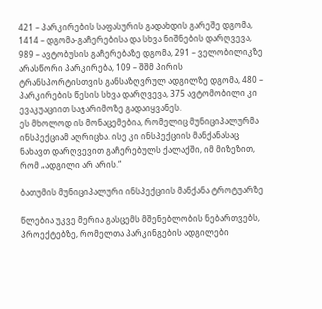421 – პარკირების საფასურის გადახდის გარეშე დგომა, 1414 – დგომა-გაჩერებისა და სხვა ნიშნების დარღვევა, 989 – ავტობუსის გაჩერებაზე დგომა, 291 – ველობილიკზე არასწორი პარკირება, 109 – შშმ პირის ტრანსპორტისთვის განსაზღვრულ ადგილზე დგომა, 480 – პარკირების წესის სხვა დარღვევა, 375 ავტომობილი კი ევაკუაციით საჯარიმოზე გადაიყვანეს.
ეს მხოლოდ ის მონაცემებია, რომელიც მუნიციპალურმა ინსპექციამ აღრიცხა. ისე კი ინსპექციის მანქანასაც ნახავთ დარღვევით გაჩერებულს ქალაქში, იმ მიზეზით, რომ „ადგილი არ არის.“

ბათუმის მუნიციპალური ინსპექციის მანქანა ტროტუარზე

წლებია უკვე მერია გასცემს მშენებლობის ნებართვებს, პროექტებზე, რომელთა პარკინგების ადგილები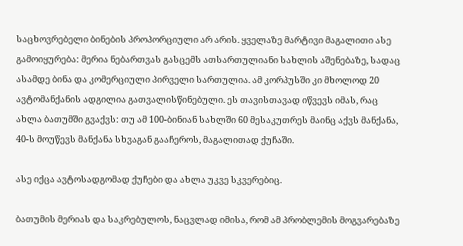საცხოვრებელი ბინების პროპორციული არ არის. ყველაზე მარტივი მაგალითი ასე გამოიყურება: მერია ნებართვას გასცემს ათსართულიანი სახლის აშენებაზე, სადაც ასამდე ბინა და კომერციული პირველი სართულია. ამ კორპუსში კი მხოლოდ 20 ავტომანქანის ადგილია გათვალისწინებული. ეს თავისთავად იწვევს იმას, რაც ახლა ბათუმში გვაქვს: თუ ამ 100-ბინიან სახლში 60 მესაკუთრეს მაინც აქვს მანქანა, 40-ს მოუწევს მანქანა სხვაგან გააჩეროს, მაგალითად ქუჩაში.

ასე იქცა ავტოსადგომად ქუჩები და ახლა უკვე სკვერებიც.

ბათუმის მერიას და საკრებულოს, ნაცვლად იმისა, რომ ამ პრობლემის მოგვარებაზე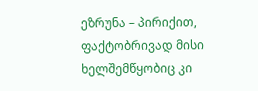ეზრუნა – პირიქით, ფაქტობრივად მისი ხელშემწყობიც კი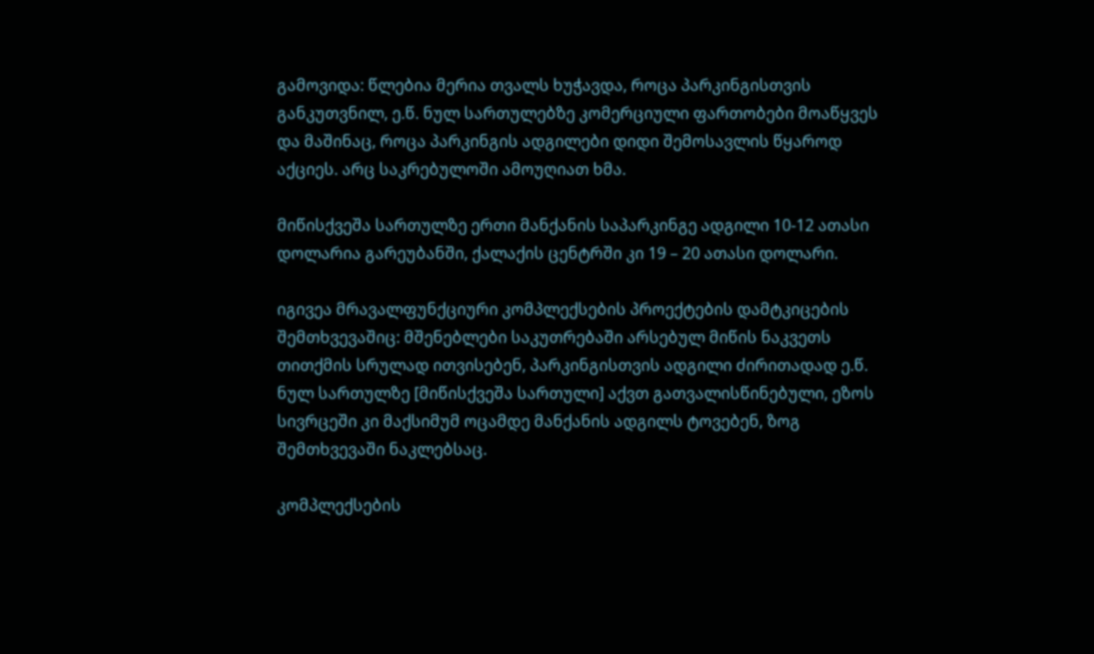გამოვიდა: წლებია მერია თვალს ხუჭავდა, როცა პარკინგისთვის განკუთვნილ, ე.წ. ნულ სართულებზე კომერციული ფართობები მოაწყვეს და მაშინაც, როცა პარკინგის ადგილები დიდი შემოსავლის წყაროდ აქციეს. არც საკრებულოში ამოუღიათ ხმა.

მიწისქვეშა სართულზე ერთი მანქანის საპარკინგე ადგილი 10-12 ათასი დოლარია გარეუბანში, ქალაქის ცენტრში კი 19 – 20 ათასი დოლარი.

იგივეა მრავალფუნქციური კომპლექსების პროექტების დამტკიცების შემთხვევაშიც: მშენებლები საკუთრებაში არსებულ მიწის ნაკვეთს თითქმის სრულად ითვისებენ, პარკინგისთვის ადგილი ძირითადად ე.წ. ნულ სართულზე [მიწისქვეშა სართული] აქვთ გათვალისწინებული, ეზოს სივრცეში კი მაქსიმუმ ოცამდე მანქანის ადგილს ტოვებენ, ზოგ შემთხვევაში ნაკლებსაც.

კომპლექსების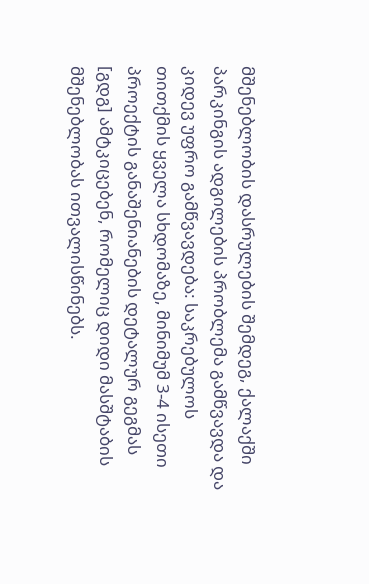მშენებლობის დასრულების შემდეგ, ქალაქში პარკინგის ადგილების პრობლემა გამწვავდა და კიდევ უფრო გამწვავდება: საკრებულოს თითქმის ყველა სხდომაზე, მინიმუმ 3-4 ისეთი პროექტის განაშენიანების დეტალურ გეგმას [გდგ] ამტკიცებენ, რომელიც დიდი მასშტაბის მშენებლობას ითვალისწინებს.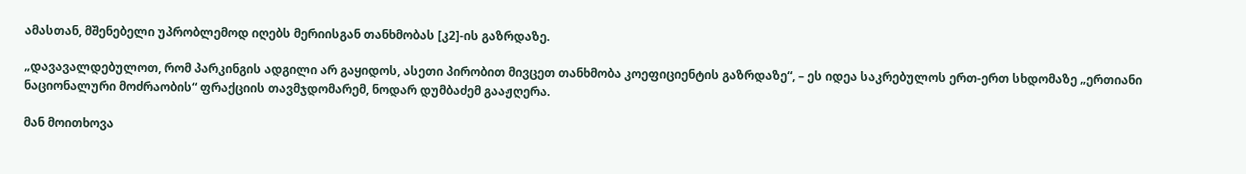ამასთან, მშენებელი უპრობლემოდ იღებს მერიისგან თანხმობას [კ2]-ის გაზრდაზე.

„დავავალდებულოთ, რომ პარკინგის ადგილი არ გაყიდოს, ასეთი პირობით მივცეთ თანხმობა კოეფიციენტის გაზრდაზე“, – ეს იდეა საკრებულოს ერთ-ერთ სხდომაზე „ერთიანი ნაციონალური მოძრაობის“ ფრაქციის თავმჯდომარემ, ნოდარ დუმბაძემ გააჟღერა.

მან მოითხოვა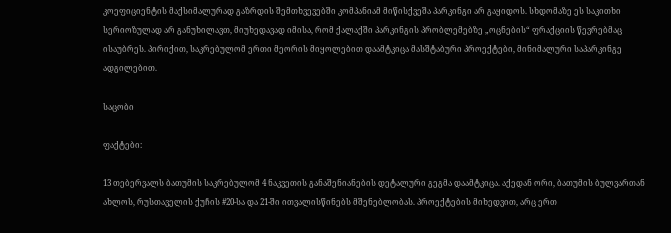კოეფიციენტის მაქსიმალურად გაზრდის შემთხვევებში კომპანიამ მიწისქვეშა პარკინგი არ გაყიდოს. სხდომაზე ეს საკითხი სერიოზულად არ განუხილავთ, მიუხედავად იმისა, რომ ქალაქში პარკინგის პრობლემებზე „ოცნების“ ფრაქციის წევრებმაც ისაუბრეს. პირიქით, საკრებულომ ერთი მეორის მიყოლებით დაამტკიცა მასშტაბური პროექტები, მინიმალური საპარკინგე ადგილებით.

საცობი

ფაქტები:

13 თებერვალს ბათუმის საკრებულომ 4 ნაკვეთის განაშენიანების დეტალური გეგმა დაამტკიცა. აქედან ორი, ბათუმის ბულვართან ახლოს, რუსთაველის ქუჩის #20-სა და 21-ში ითვალისწინებს მშენებლობას. პროექტების მიხედვით, არც ერთ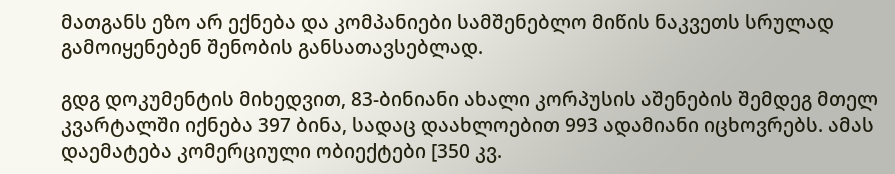მათგანს ეზო არ ექნება და კომპანიები სამშენებლო მიწის ნაკვეთს სრულად გამოიყენებენ შენობის განსათავსებლად.

გდგ დოკუმენტის მიხედვით, 83-ბინიანი ახალი კორპუსის აშენების შემდეგ მთელ კვარტალში იქნება 397 ბინა, სადაც დაახლოებით 993 ადამიანი იცხოვრებს. ამას დაემატება კომერციული ობიექტები [350 კვ.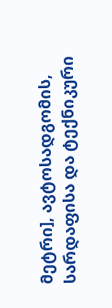მეტრი], ავტოსადგომის, სარდაფისა და ტექნიკური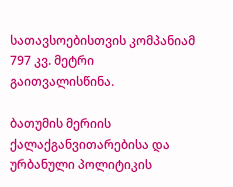სათავსოებისთვის კომპანიამ 797 კვ. მეტრი გაითვალისწინა.

ბათუმის მერიის ქალაქგანვითარებისა და ურბანული პოლიტიკის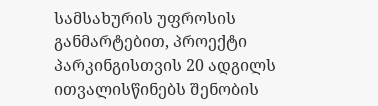სამსახურის უფროსის განმარტებით, პროექტი პარკინგისთვის 20 ადგილს ითვალისწინებს შენობის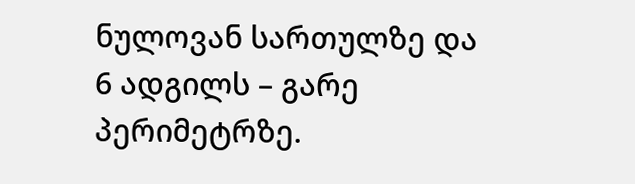ნულოვან სართულზე და 6 ადგილს – გარე პერიმეტრზე.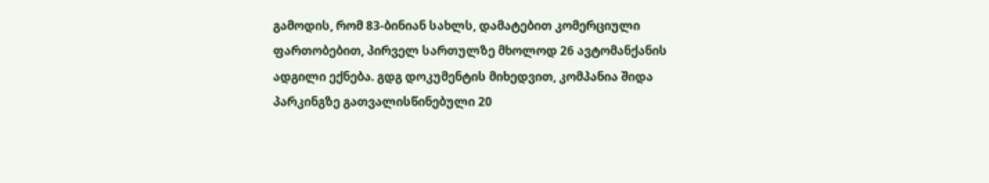გამოდის, რომ 83-ბინიან სახლს, დამატებით კომერციული ფართობებით, პირველ სართულზე მხოლოდ 26 ავტომანქანის ადგილი ექნება. გდგ დოკუმენტის მიხედვით, კომპანია შიდა პარკინგზე გათვალისწინებული 20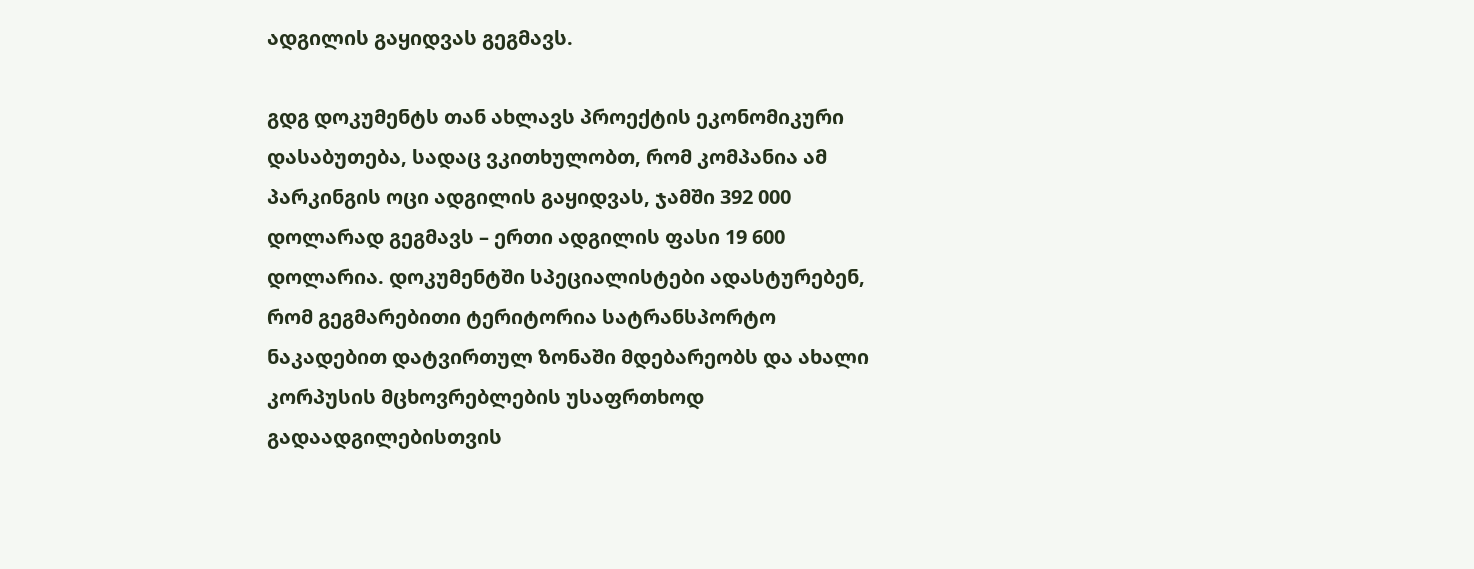ადგილის გაყიდვას გეგმავს.

გდგ დოკუმენტს თან ახლავს პროექტის ეკონომიკური დასაბუთება, სადაც ვკითხულობთ, რომ კომპანია ამ პარკინგის ოცი ადგილის გაყიდვას, ჯამში 392 000 დოლარად გეგმავს – ერთი ადგილის ფასი 19 600 დოლარია. დოკუმენტში სპეციალისტები ადასტურებენ, რომ გეგმარებითი ტერიტორია სატრანსპორტო ნაკადებით დატვირთულ ზონაში მდებარეობს და ახალი კორპუსის მცხოვრებლების უსაფრთხოდ გადაადგილებისთვის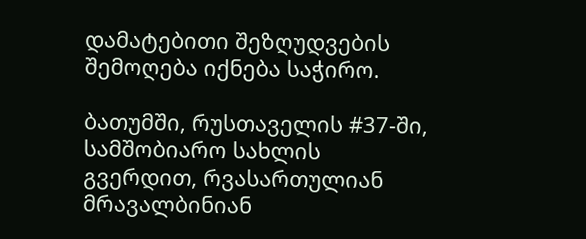დამატებითი შეზღუდვების შემოღება იქნება საჭირო.

ბათუმში, რუსთაველის #37-ში, სამშობიარო სახლის გვერდით, რვასართულიან მრავალბინიან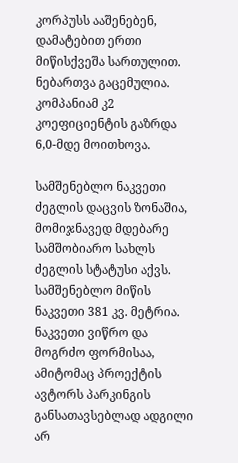კორპუსს ააშენებენ, დამატებით ერთი მიწისქვეშა სართულით. ნებართვა გაცემულია. კომპანიამ კ2 კოეფიციენტის გაზრდა 6,0-მდე მოითხოვა.

სამშენებლო ნაკვეთი ძეგლის დაცვის ზონაშია, მომიჯნავედ მდებარე სამშობიარო სახლს ძეგლის სტატუსი აქვს. სამშენებლო მიწის ნაკვეთი 381 კვ. მეტრია. ნაკვეთი ვიწრო და მოგრძო ფორმისაა, ამიტომაც პროექტის ავტორს პარკინგის განსათავსებლად ადგილი არ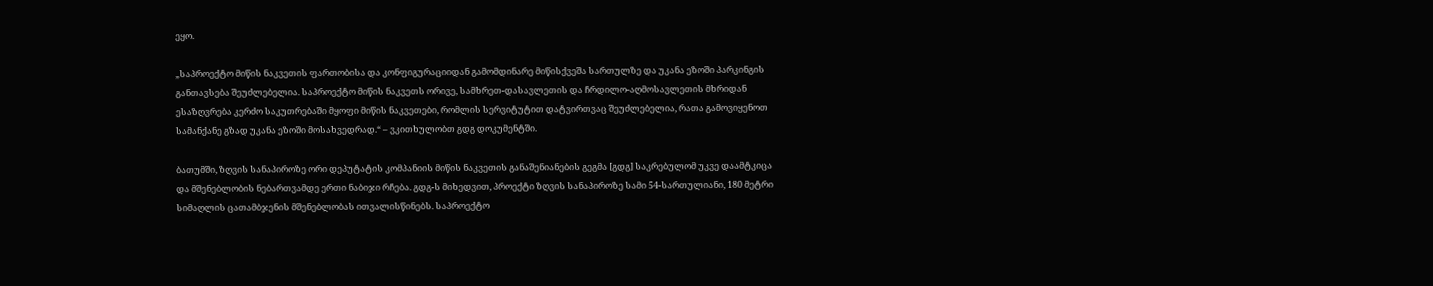ეყო.

„საპროექტო მიწის ნაკვეთის ფართობისა და კონფიგურაციიდან გამომდინარე მიწისქვეშა სართულზე და უკანა ეზოში პარკინგის განთავსება შეუძლებელია. საპროექტო მიწის ნაკვეთს ორივე, სამხრეთ-დასავლეთის და ჩრდილო-აღმოსავლეთის მხრიდან ესაზღვრება კერძო საკუთრებაში მყოფი მიწის ნაკვეთები, რომლის სერვიტუტით დატვირთვაც შეუძლებელია, რათა გამოვიყენოთ სამანქანე გზად უკანა ეზოში მოსახვედრად.“ – ვკითხულობთ გდგ დოკუმენტში.

ბათუმში, ზღვის სანაპიროზე ორი დეპუტატის კომპანიის მიწის ნაკვეთის განაშენიანების გეგმა [გდგ] საკრებულომ უკვე დაამტკიცა და მშენებლობის ნებართვამდე ერთი ნაბიჯი რჩება. გდგ-ს მიხედვით, პროექტი ზღვის სანაპიროზე სამი 54-სართულიანი, 180 მეტრი სიმაღლის ცათამბჯენის მშენებლობას ითვალისწინებს. საპროექტო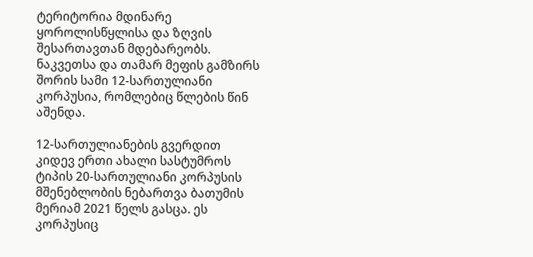ტერიტორია მდინარე ყოროლისწყლისა და ზღვის შესართავთან მდებარეობს. ნაკვეთსა და თამარ მეფის გამზირს შორის სამი 12-სართულიანი კორპუსია, რომლებიც წლების წინ აშენდა.

12-სართულიანების გვერდით კიდევ ერთი ახალი სასტუმროს ტიპის 20-სართულიანი კორპუსის მშენებლობის ნებართვა ბათუმის მერიამ 2021 წელს გასცა. ეს კორპუსიც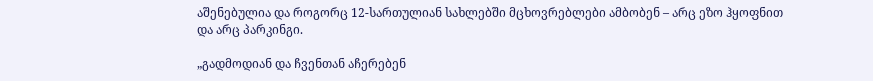აშენებულია და როგორც 12-სართულიან სახლებში მცხოვრებლები ამბობენ – არც ეზო ჰყოფნით და არც პარკინგი.

„გადმოდიან და ჩვენთან აჩერებენ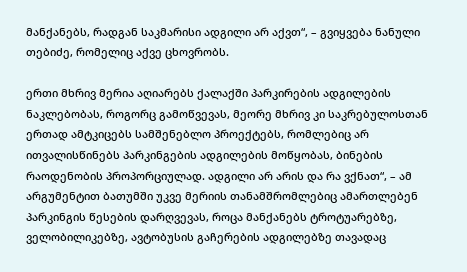მანქანებს, რადგან საკმარისი ადგილი არ აქვთ“, – გვიყვება ნანული თებიძე, რომელიც აქვე ცხოვრობს.

ერთი მხრივ მერია აღიარებს ქალაქში პარკირების ადგილების ნაკლებობას, როგორც გამოწვევას, მეორე მხრივ კი საკრებულოსთან ერთად ამტკიცებს სამშენებლო პროექტებს, რომლებიც არ ითვალისწინებს პარკინგების ადგილების მოწყობას, ბინების რაოდენობის პროპორციულად. ადგილი არ არის და რა ვქნათ“, – ამ არგუმენტით ბათუმში უკვე მერიის თანამშრომლებიც ამართლებენ პარკინგის წესების დარღვევას, როცა მანქანებს ტროტუარებზე, ველობილიკებზე, ავტობუსის გაჩერების ადგილებზე თავადაც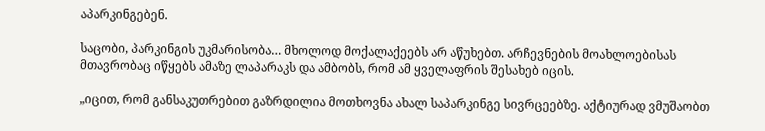აპარკინგებენ.

საცობი, პარკინგის უკმარისობა… მხოლოდ მოქალაქეებს არ აწუხებთ. არჩევნების მოახლოებისას მთავრობაც იწყებს ამაზე ლაპარაკს და ამბობს, რომ ამ ყველაფრის შესახებ იცის.

„იცით, რომ განსაკუთრებით გაზრდილია მოთხოვნა ახალ საპარკინგე სივრცეებზე. აქტიურად ვმუშაობთ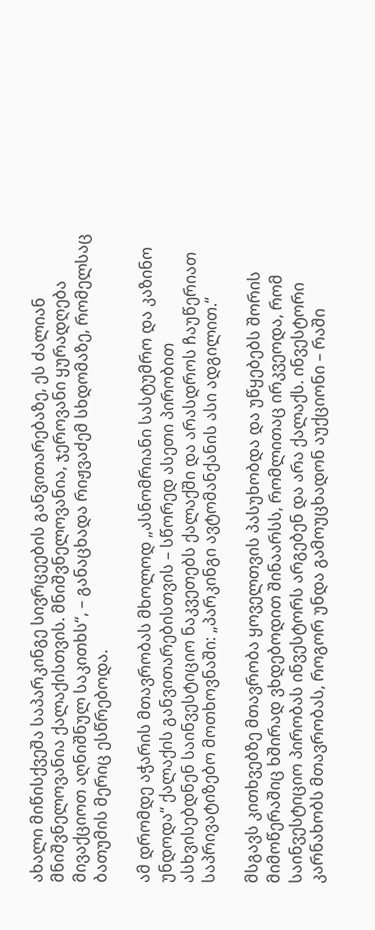ახალი მიწისქვეშა საპარკინგე სივრცეების განვითარებაზე, ეს ძალიან მნიშვნელოვანია ქალაქისთვის. მნიშვნელოვანია, ჯეროვანი ყურადღება მივაქციოთ აღნიშნულ საკითხს“, – განაცხადა რიჟვაძემ სხდომაზე, რომელსაც ბათუმის მერიც ესწრებოდა.

ამ დრომდე აჭარის მთავრობას მხოლოდ „ასნომრიანი სასტუმრო და კაზინო უნდოდა“ ქალაქის განვითარებისთვის – სწორედ ასეთი პირობით ასხვისებდნენ საინვესტიციო ნაკვეთებს ქალაქში და არასდროს ჩაუწერიათ საპრივატიზებო მოთხოვნაში: „პარკინგი ავტომანქანის ასი ადგილით.“

მსგავს კითხვებზე მთავრობა ყოველთვის პასუხობდა და უწყებებს შორის მიმოწერაშიც ხშირად ვხდებოდით შინაარსს, რომლითაც ირკვეოდა, რომ საინვესტიციო პირობას ინვესტორს არგებენ და არა ქალაქს. ინვესტორი კარნახობს მთავრობას, როგორ უნდა გამოუცხადონ აუქციონი – რაში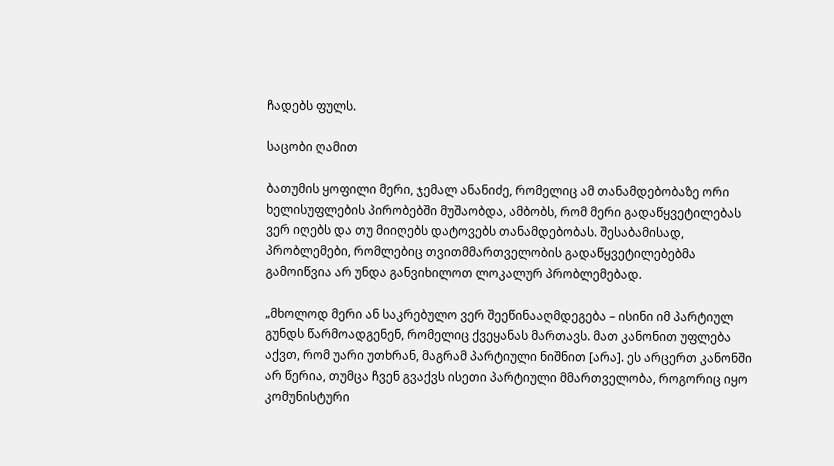ჩადებს ფულს.

საცობი ღამით

ბათუმის ყოფილი მერი, ჯემალ ანანიძე, რომელიც ამ თანამდებობაზე ორი ხელისუფლების პირობებში მუშაობდა, ამბობს, რომ მერი გადაწყვეტილებას ვერ იღებს და თუ მიიღებს დატოვებს თანამდებობას. შესაბამისად, პრობლემები, რომლებიც თვითმმართველობის გადაწყვეტილებებმა გამოიწვია არ უნდა განვიხილოთ ლოკალურ პრობლემებად.

„მხოლოდ მერი ან საკრებულო ვერ შეეწინააღმდეგება – ისინი იმ პარტიულ გუნდს წარმოადგენენ, რომელიც ქვეყანას მართავს. მათ კანონით უფლება აქვთ, რომ უარი უთხრან, მაგრამ პარტიული ნიშნით [არა]. ეს არცერთ კანონში არ წერია, თუმცა ჩვენ გვაქვს ისეთი პარტიული მმართველობა, როგორიც იყო კომუნისტური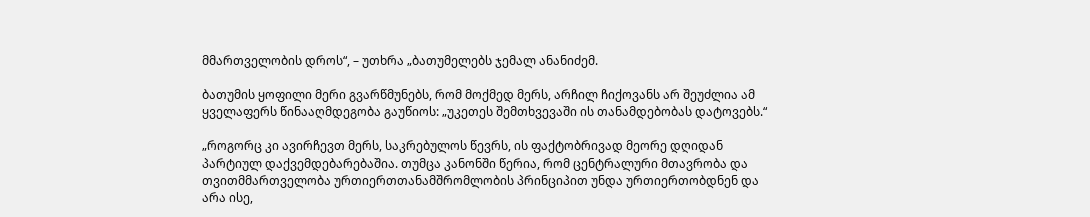მმართველობის დროს“, – უთხრა „ბათუმელებს ჯემალ ანანიძემ.

ბათუმის ყოფილი მერი გვარწმუნებს, რომ მოქმედ მერს, არჩილ ჩიქოვანს არ შეუძლია ამ ყველაფერს წინააღმდეგობა გაუწიოს: „უკეთეს შემთხვევაში ის თანამდებობას დატოვებს.“

„როგორც კი ავირჩევთ მერს, საკრებულოს წევრს, ის ფაქტობრივად მეორე დღიდან პარტიულ დაქვემდებარებაშია. თუმცა კანონში წერია, რომ ცენტრალური მთავრობა და თვითმმართველობა ურთიერთთანამშრომლობის პრინციპით უნდა ურთიერთობდნენ და არა ისე,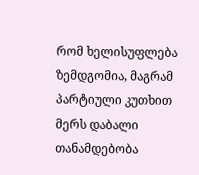რომ ხელისუფლება ზემდგომია, მაგრამ პარტიული კუთხით მერს დაბალი თანამდებობა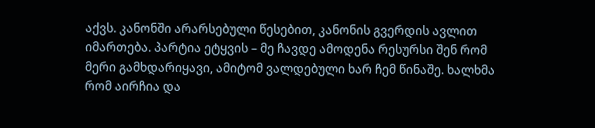აქვს. კანონში არარსებული წესებით, კანონის გვერდის ავლით იმართება. პარტია ეტყვის – მე ჩავდე ამოდენა რესურსი შენ რომ მერი გამხდარიყავი, ამიტომ ვალდებული ხარ ჩემ წინაშე. ხალხმა რომ აირჩია და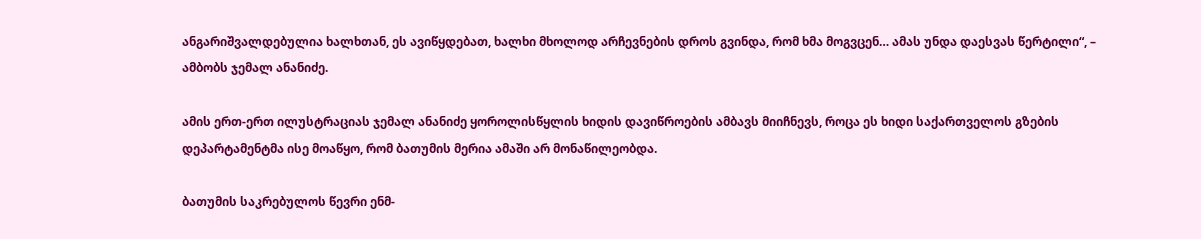ანგარიშვალდებულია ხალხთან, ეს ავიწყდებათ, ხალხი მხოლოდ არჩევნების დროს გვინდა, რომ ხმა მოგვცენ… ამას უნდა დაესვას წერტილი“, – ამბობს ჯემალ ანანიძე.

ამის ერთ-ერთ ილუსტრაციას ჯემალ ანანიძე ყოროლისწყლის ხიდის დავიწროების ამბავს მიიჩნევს, როცა ეს ხიდი საქართველოს გზების დეპარტამენტმა ისე მოაწყო, რომ ბათუმის მერია ამაში არ მონაწილეობდა.

ბათუმის საკრებულოს წევრი ენმ-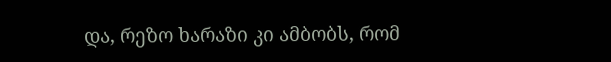და, რეზო ხარაზი კი ამბობს, რომ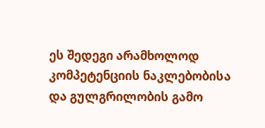ეს შედეგი არამხოლოდ კომპეტენციის ნაკლებობისა და გულგრილობის გამო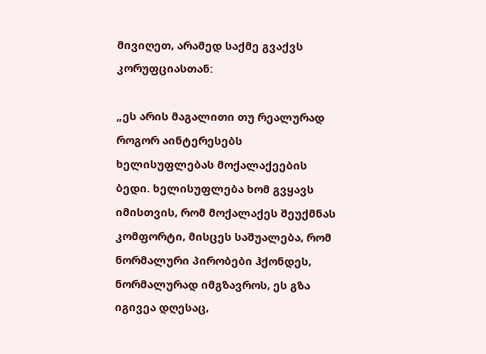მივიღეთ, არამედ საქმე გვაქვს კორუფციასთან:

„ეს არის მაგალითი თუ რეალურად როგორ აინტერესებს ხელისუფლებას მოქალაქეების ბედი. ხელისუფლება ხომ გვყავს იმისთვის, რომ მოქალაქეს შეუქმნას კომფორტი, მისცეს საშუალება, რომ ნორმალური პირობები ჰქონდეს, ნორმალურად იმგზავროს, ეს გზა იგივეა დღესაც,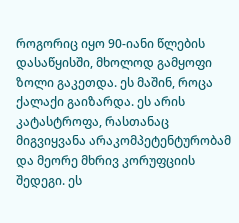როგორიც იყო 90-იანი წლების დასაწყისში, მხოლოდ გამყოფი ზოლი გაკეთდა. ეს მაშინ, როცა ქალაქი გაიზარდა. ეს არის კატასტროფა, რასთანაც მიგვიყვანა არაკომპეტენტურობამ და მეორე მხრივ კორუფციის შედეგი. ეს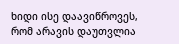ხიდი ისე დაავიწროვეს, რომ არავის დაუთვლია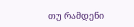თუ რამდენი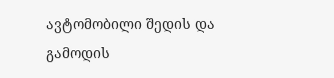ავტომობილი შედის და გამოდის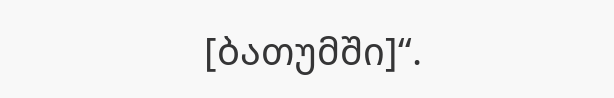[ბათუმში]“.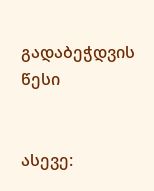გადაბეჭდვის წესი


ასევე: